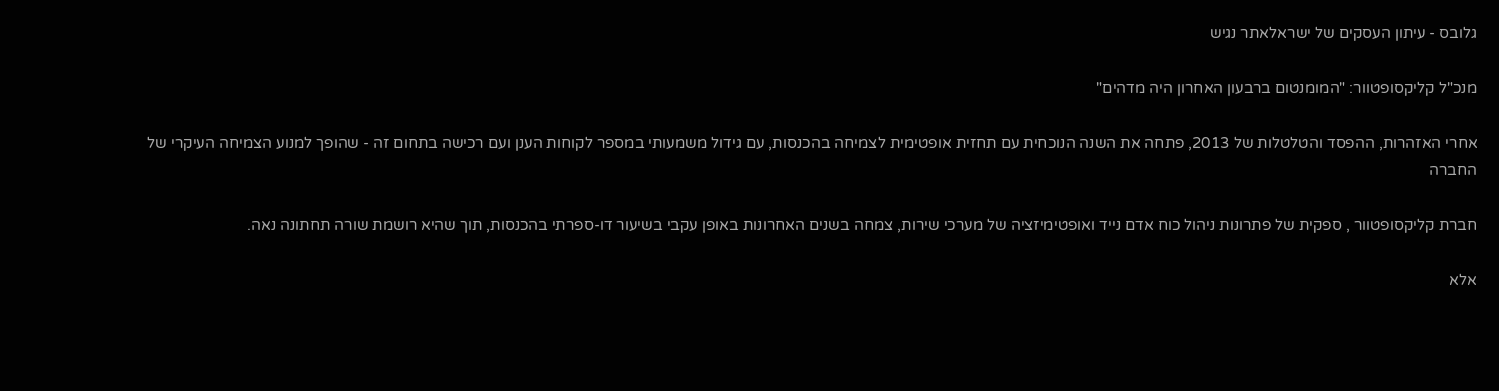גלובס - עיתון העסקים של ישראלאתר נגיש

מנכ"ל קליקסופטוור: "המומנטום ברבעון האחרון היה מדהים"

אחרי האזהרות, ההפסד והטלטלות של 2013, פתחה את השנה הנוכחית עם תחזית אופטימית לצמיחה בהכנסות, עם גידול משמעותי במספר לקוחות הענן ועם רכישה בתחום זה - שהופך למנוע הצמיחה העיקרי של החברה

חברת קליקסופטוור , ספקית של פתרונות ניהול כוח אדם נייד ואופטימיזציה של מערכי שירות, צמחה בשנים האחרונות באופן עקבי בשיעור דו-ספרתי בהכנסות, תוך שהיא רושמת שורה תחתונה נאה.

אלא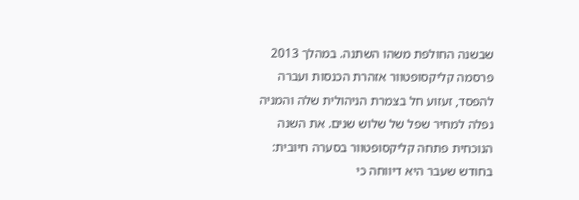שבשנה החולפת משהו השתנה. במהלך 2013 פרסמה קליקסופטוור אזהרת הכנסות ועברה להפסד, זעזוע חל בצמרת הניהולית שלה והמניה נפלה למחיר שפל של שלוש שנים. את השנה הנוכחית פתחה קליקסופטוור בסערה חיובית: בחודש שעבר היא דיווחה כי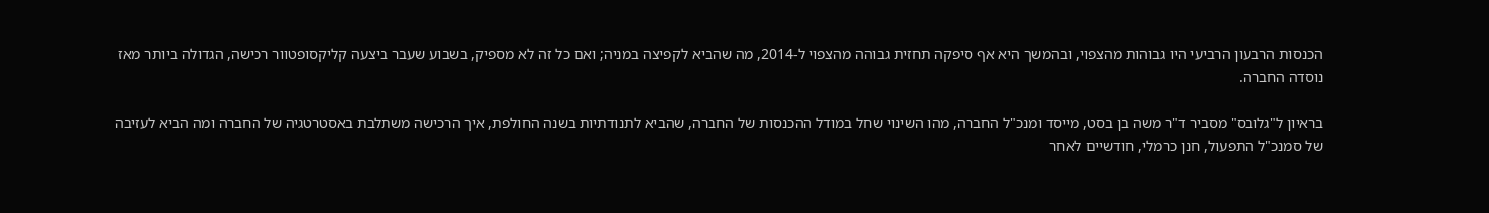הכנסות הרבעון הרביעי היו גבוהות מהצפוי, ובהמשך היא אף סיפקה תחזית גבוהה מהצפוי ל-2014, מה שהביא לקפיצה במניה; ואם כל זה לא מספיק, בשבוע שעבר ביצעה קליקסופטוור רכישה, הגדולה ביותר מאז נוסדה החברה.

בראיון ל"גלובס" מסביר ד"ר משה בן בסט, מייסד ומנכ"ל החברה, מהו השינוי שחל במודל ההכנסות של החברה, שהביא לתנודתיות בשנה החולפת, איך הרכישה משתלבת באסטרטגיה של החברה ומה הביא לעזיבה של סמנכ"ל התפעול, חנן כרמלי, חודשיים לאחר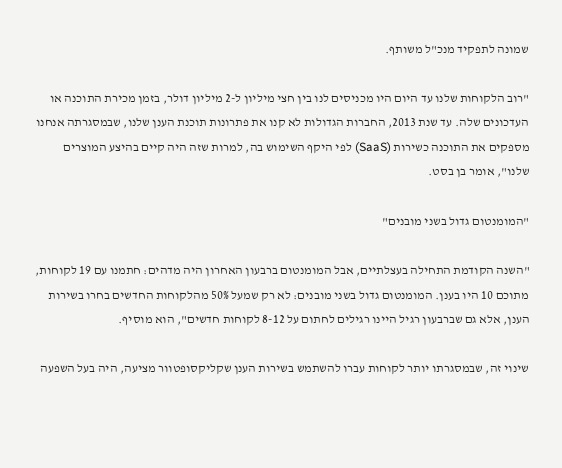שמונה לתפקיד מנכ"ל משותף.

"רוב הלקוחות שלנו עד היום היו מכניסים לנו בין חצי מיליון ל-2 מיליון דולר, בזמן מכירת התוכנה או העדכונים שלה. עד שנת 2013, החברות הגדולות לא קנו את פתרונות תוכנת הענן שלנו, שבמסגרתה אנחנו מספקים את התוכנה כשירות (SaaS) לפי היקף השימוש בה, למרות שזה היה קיים בהיצע המוצרים שלנו", אומר בן בסט.

"המומנטום גדול בשני מובנים"

"השנה הקודמת התחילה בעצלתיים, אבל המומנטום ברבעון האחרון היה מדהים: חתמנו עם 19 לקוחות, מתוכם 10 היו בענן. המומנטום גדול בשני מובנים: לא רק שמעל 50% מהלקוחות החדשים בחרו בשירות הענן, אלא גם שברבעון רגיל היינו רגילים לחתום על 8-12 לקוחות חדשים", הוא מוסיף.

שינוי זה, שבמסגרתו יותר לקוחות עברו להשתמש בשירות הענן שקליקסופטוור מציעה, היה בעל השפעה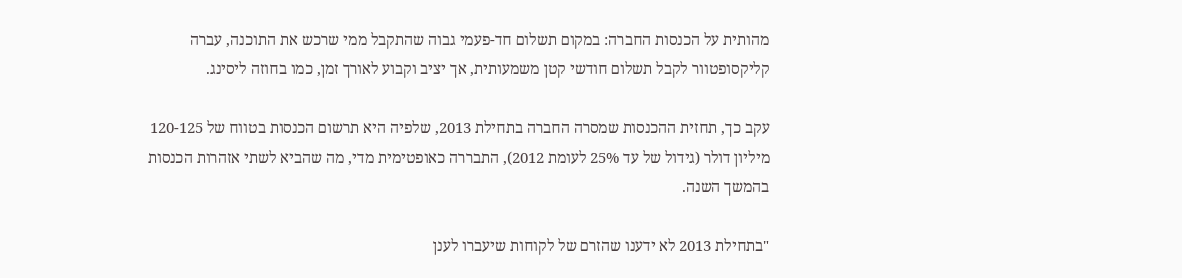מהותית על הכנסות החברה: במקום תשלום חד-פעמי גבוה שהתקבל ממי שרכש את התוכנה, עברה קליקסופטוור לקבל תשלום חודשי קטן משמעותית, אך יציב וקבוע לאורך זמן, כמו בחוזה ליסינג.

עקב כך, תחזית ההכנסות שמסרה החברה בתחילת 2013, שלפיה היא תרשום הכנסות בטווח של 120-125 מיליון דולר (גידול של עד 25% לעומת 2012), התבררה כאופטימית מדי, מה שהביא לשתי אזהרות הכנסות בהמשך השנה.

"בתחילת 2013 לא ידענו שהזרם של לקוחות שיעברו לענן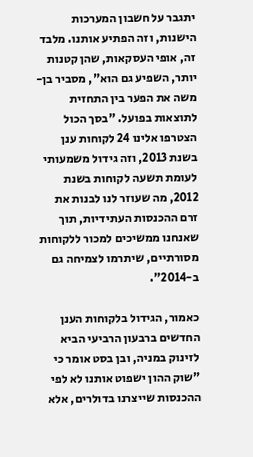יתגבר על חשבון המערכות הישנות, וזה הפתיע אותנו. מלבד זה, אופי העסקאות, שהן קטנות יותר, השפיע גם הוא", מסביר בן-משה את הפער בין התחזית לתוצאות בפועל. "בסך הכול הצטרפו אלינו 24 לקוחות ענן בשנת 2013, וזה גידול משמעותי לעומת תשעה לקוחות בשנת 2012, מה שעוזר לנו לבנות את זרם ההכנסות העתידיות, תוך שאנחנו ממשיכים למכור ללקוחות מסורתיים, שיתרמו לצמיחה גם ב-2014".

כאמור, הגידול בלקוחות הענן החדשים ברבעון הרביעי הביא לזינוק במניה, ובן בסט אומר כי "שוק ההון ישפוט אותנו לא לפי ההכנסות שייצרנו בדולרים, אלא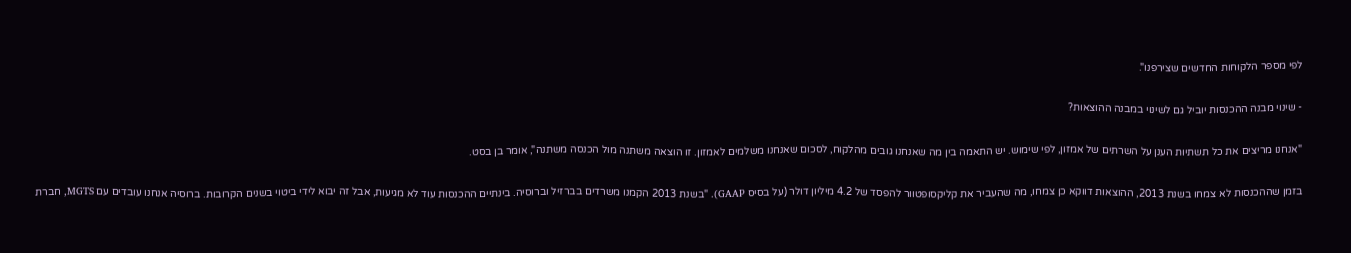לפי מספר הלקוחות החדשים שצירפנו".

- שינוי מבנה ההכנסות יוביל גם לשינוי במבנה ההוצאות?

"אנחנו מריצים את כל תשתיות הענן על השרתים של אמזון, לפי שימוש. יש התאמה בין מה שאנחנו גובים מהלקוח, לסכום שאנחנו משלמים לאמזון. זו הוצאה משתנה מול הכנסה משתנה", אומר בן בסט.

בזמן שההכנסות לא צמחו בשנת 2013, ההוצאות דווקא כן צמחו, מה שהעביר את קליקסופטוור להפסד של 4.2 מיליון דולר (על בסיס GAAP). "בשנת 2013 הקמנו משרדים בברזיל וברוסיה. בינתיים ההכנסות עוד לא מגיעות, אבל זה יבוא לידי ביטוי בשנים הקרובות. ברוסיה אנחנו עובדים עם MGTS, חברת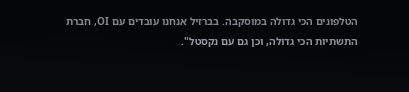הטלפונים הכי גדולה במוסקבה. בברזיל אנחנו עובדים עם OI, חברת התשתיות הכי גדולה, וכן גם עם נקסטל".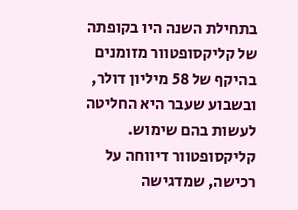בתחילת השנה היו בקופתה של קליקסופטוור מזומנים בהיקף של 58 מיליון דולר, ובשבוע שעבר היא החליטה לעשות בהם שימוש. קליקסופטוור דיווחה על רכישה, שמדגישה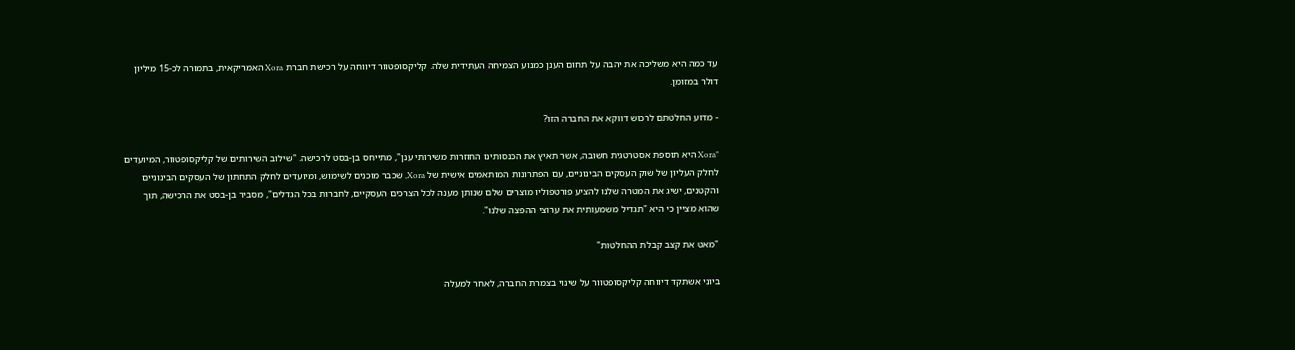עד כמה היא משליכה את יהבה על תחום הענן כמנוע הצמיחה העתידית שלה. קליקסופטוור דיווחה על רכישת חברת Xora האמריקאית, בתמורה לכ-15 מיליון דולר במזומן.

- מדוע החלטתם לרכוש דווקא את החברה הזו?

"Xora היא תוספת אסטרטגית חשובה, אשר תאיץ את הכנסותינו החוזרות משירותי ענן", מתייחס בן-בסט לרכישה. "שילוב השירותים של קליקסופטוור, המיועדים לחלק העליון של שוק העסקים הבינוניים, עם הפתרונות המותאמים אישית של Xora, שכבר מוכנים לשימוש, ומיועדים לחלק התחתון של העסקים הבינוניים והקטנים, ישיג את המטרה שלנו להציע פורטפוליו מוצרים שלם שנותן מענה לכל הצרכים העסקיים, לחברות בכל הגדלים", מסביר בן-בסט את הרכישה, תוך שהוא מציין כי היא "תגדיל משמעותית את ערוצי ההפצה שלנו".

"מאט את קצב קבלת ההחלטות"

ביוני אשתקד דיווחה קליקסופטוור על שינוי בצמרת החברה, לאחר למעלה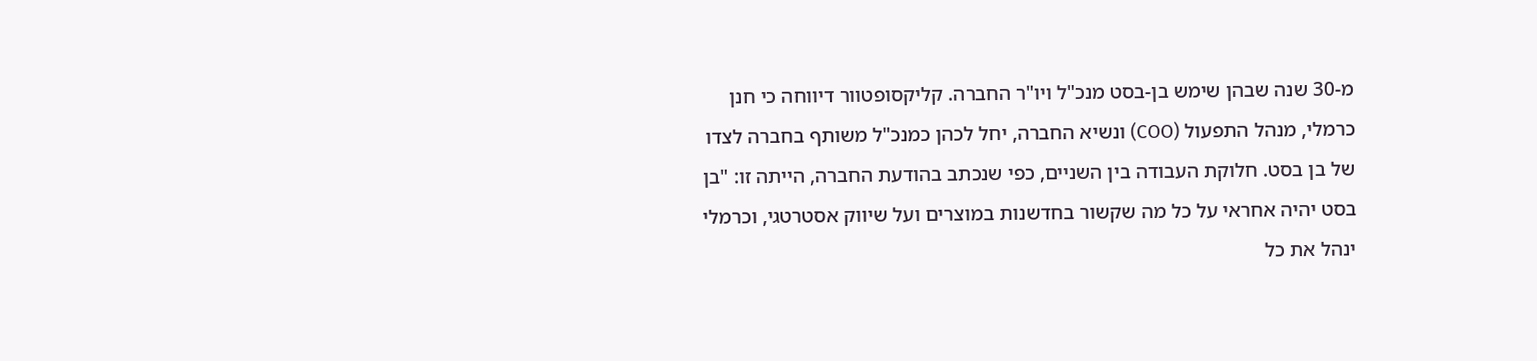מ-30 שנה שבהן שימש בן-בסט מנכ"ל ויו"ר החברה. קליקסופטוור דיווחה כי חנן כרמלי, מנהל התפעול (COO) ונשיא החברה, יחל לכהן כמנכ"ל משותף בחברה לצדו של בן בסט. חלוקת העבודה בין השניים, כפי שנכתב בהודעת החברה, הייתה זו: "בן בסט יהיה אחראי על כל מה שקשור בחדשנות במוצרים ועל שיווק אסטרטגי, וכרמלי ינהל את כל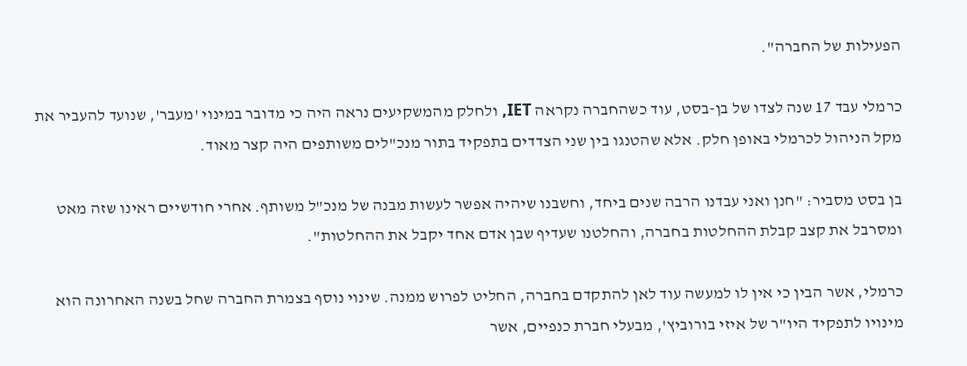הפעילות של החברה".

כרמלי עבד 17 שנה לצדו של בן-בסט, עוד כשהחברה נקראה IET, ולחלק מהמשקיעים נראה היה כי מדובר במינוי 'מעבר', שנועד להעביר את מקל הניהול לכרמלי באופן חלק. אלא שהטנגו בין שני הצדדים בתפקיד בתור מנכ"לים משותפים היה קצר מאוד.

בן בסט מסביר: "חנן ואני עבדנו הרבה שנים ביחד, וחשבנו שיהיה אפשר לעשות מבנה של מנכ"ל משותף. אחרי חודשיים ראינו שזה מאט ומסרבל את קצב קבלת ההחלטות בחברה, והחלטנו שעדיף שבן אדם אחד יקבל את ההחלטות".

כרמלי, אשר הבין כי אין לו למעשה עוד לאן להתקדם בחברה, החליט לפרוש ממנה. שינוי נוסף בצמרת החברה שחל בשנה האחרונה הוא מינויו לתפקיד היו"ר של איזי בורוביץ', מבעלי חברת כנפיים, אשר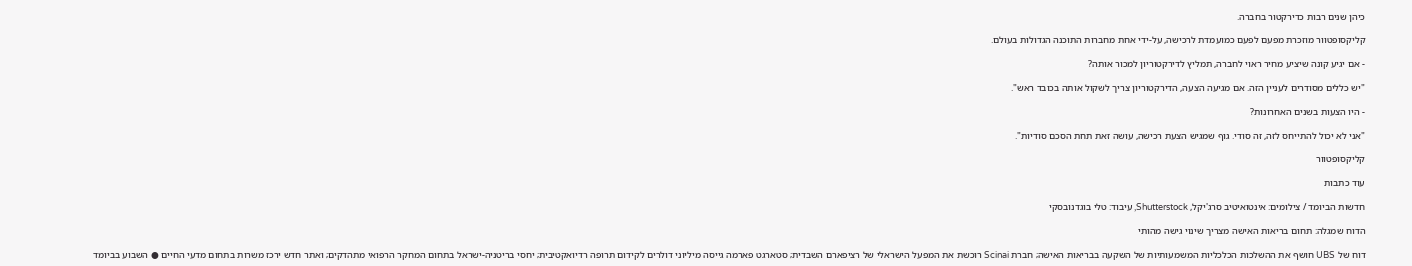כיהן שנים רבות כדירקטור בחברה.

קליקסופטוור מוזכרת מפעם לפעם כמועמדת לרכישה, על-ידי אחת מחברות התוכנה הגדולות בעולם.

- אם יגיע קונה שיציע מחיר ראוי לחברה, תמליץ לדירקטוריון למכור אותה?

"יש כללים מסודרים לעניין הזה. אם מגיעה הצעה, הדירקטוריון צריך לשקול אותה בכובד ראש".

- היו הצעות בשנים האחרונות?

"אני לא יכול להתייחס לזה, זה סודי. גוף שמגיש הצעת רכישה, עושה זאת תחת הסכם סודיות".

קליקסופטוור

עוד כתבות

חדשות הביומד / צילומים: אינטואיטיב סרג'יקל, Shutterstock, עיבוד: טלי בוגדנובסקי

הדוח שמגלה: תחום בריאות האישה מצריך שינוי גישה מהותי

דוח של UBS חושף את ההשלכות הכלכליות המשמעותיות של השקעה בבריאות האישה; חברת Scinai רוכשת את המפעל הישראלי של רציפארם השבדית; סטארגט פארמה גייסה מיליוני דולרים לקידום תרופה רדיואקטיבית; יחסי בריטניה-ישראל בתחום המחקר הרפואי מתהדקים; ואתר חדש ירכז משרות בתחום מדעי החיים ● השבוע בביומד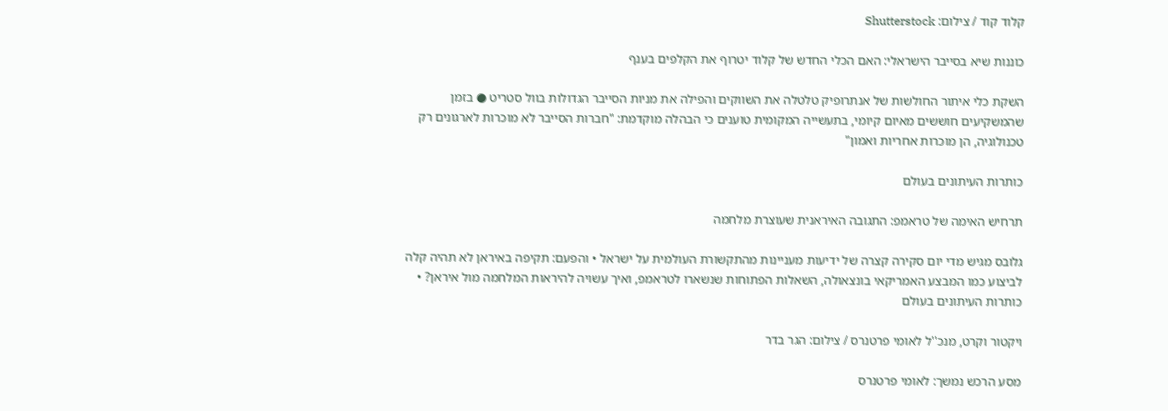קלוד קוד / צילום: Shutterstock

כוננות שיא בסייבר הישראלי: האם הכלי החדש של קלוד יטרוף את הקלפים בענף

השקת כלי איתור החולשות של אנתרופיק טלטלה את השווקים והפילה את מניות הסייבר הגדולות בוול סטריט ● בזמן שהמשקיעים חוששים מאיום קיומי, בתעשייה המקומית טוענים כי הבהלה מוקדמת: "חברות הסייבר לא מוכרות לארגונים רק טכנולוגיה, הן מוכרות אחריות ואמון"

כותרות העיתונים בעולם

תרחיש האימה של טראמפ: התגובה האיראנית שעוצרת מלחמה

גלובס מגיש מדי יום סקירה קצרה של ידיעות מעניינות מהתקשורת העולמית על ישראל • והפעם: תקיפה באיראן לא תהיה קלה לביצוע כמו המבצע האמריקאי בונצאולה, השאלות הפתוחות שנשארו לטראמפ, ואיך עשויה להיראות המלחמה מול איראן? • כותרות העיתונים בעולם

ויקטור וקרט, מנכ''ל לאומי פרטנרס / צילום: הגר בדר

מסע הרכש נמשך: לאומי פרטנרס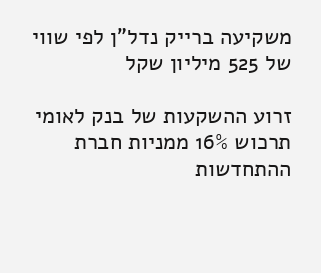משקיעה ברייק נדל"ן לפי שווי של 525 מיליון שקל

זרוע ההשקעות של בנק לאומי תרכוש 16% ממניות חברת ההתחדשות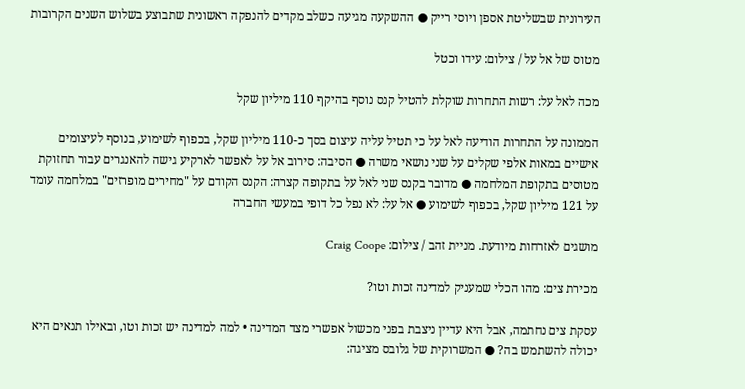העירונית שבשליטת אספן ויוסי רייק ● ההשקעה מגיעה כשלב מקדים להנפקה ראשונית שתבוצע בשלוש השנים הקרובות

מטוס של אל על / צילום: עידו וכטל

מכה לאל על: רשות התחרות שוקלת להטיל קנס נוסף בהיקף 110 מיליון שקל

הממונה על התחרות הודיעה לאל על כי תטיל עליה עיצום בסך כ-110 מיליון שקל, בכפוף לשימוע, בנוסף לעיצומים אישיים במאות אלפי שקלים על שני נושאי משרה ● הסיבה: סירוב אל על לאפשר לארקיע גישה להאנגרים עבור תחזוקת מטוסים בתקופת המלחמה ● מדובר בקנס שני לאל על בתקופה קצרה: הקנס הקודם על "מחירים מופרזים" במלחמה עומד על 121 מיליון שקל, בכפוף לשימוע ● אל על: לא נפל כל דופי במעשי החברה

מושגים לאזרחות מיודעת. מניית זהב / צילום: Craig Coope

מכירת צים: מהו הכלי שמעניק למדינה זכות וטו?

עסקת צים נחתמה, אבל היא עדיין ניצבת בפני מכשול אפשרי מצד המדינה • למה למדינה יש זכות וטו, ובאילו תנאים היא יכולה להשתמש בה? ● המשרוקית של גלובס מציגה: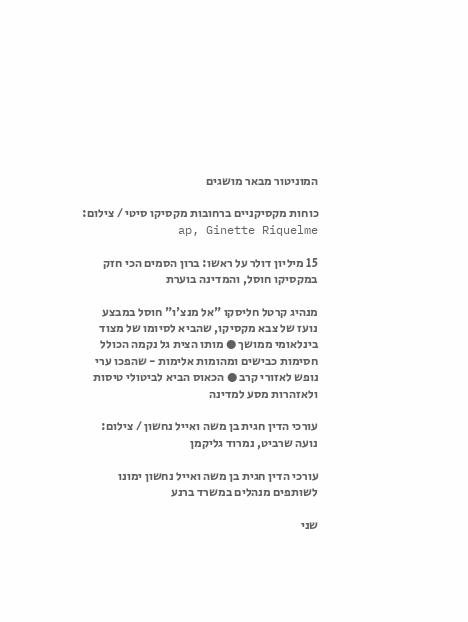המוניטור מבאר מושגים

כוחות מקסיקניים ברחובות מקסיקו סיטי / צילום: ap, Ginette Riquelme

15 מיליון דולר על ראשו: ברון הסמים הכי חזק במקסיקו חוסל, והמדינה בוערת

מנהיג קרטל חליסקו "אל מנצ'ו" חוסל במבצע נועז של צבא מקסיקו, שהביא לסיומו של מצוד בינלאומי ממושך ● מותו הצית גל נקמה הכולל חסימות כבישים ומהומות אלימות - שהפכו ערי נופש לאזורי קרב ● הכאוס הביא לביטולי טיסות ולאזהרות מסע למדינה

עורכי הדין חגית בן משה ואייל נחשון / צילום: נועה שרביט, נמרוד גליקמן

עורכי הדין חגית בן משה ואייל נחשון ימונו לשותפים מנהלים במשרד ברנע

שני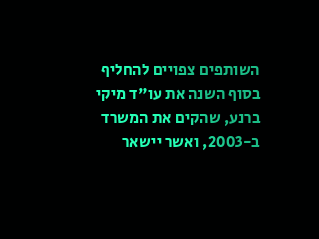השותפים צפויים להחליף בסוף השנה את עו"ד מיקי ברנע, שהקים את המשרד ב-2003, ואשר יישאר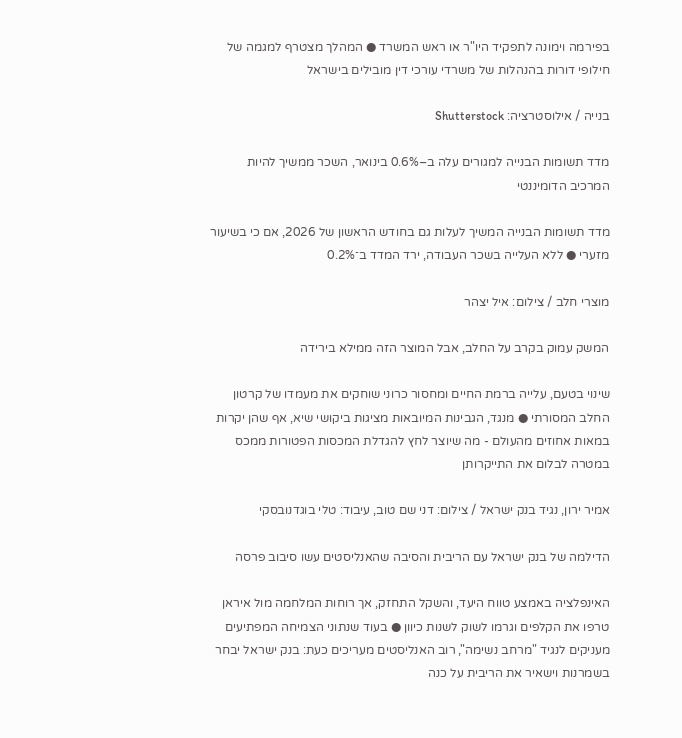בפירמה וימונה לתפקיד היו"ר או ראש המשרד ● המהלך מצטרף למגמה של חילופי דורות בהנהלות של משרדי עורכי דין מובילים בישראל

בנייה / אילוסטרציה: Shutterstock

מדד תשומות הבנייה למגורים עלה ב–0.6% בינואר, השכר ממשיך להיות המרכיב הדומיננטי

מדד תשומות הבנייה המשיך לעלות גם בחודש הראשון של 2026, אם כי בשיעור מזערי ● ללא העלייה בשכר העבודה, ירד המדד ב־0.2%

מוצרי חלב / צילום: איל יצהר

המשק עמוק בקרב על החלב, אבל המוצר הזה ממילא בירידה

שינוי בטעם, עלייה ברמת החיים ומחסור כרוני שוחקים את מעמדו של קרטון החלב המסורתי ● מנגד, הגבינות המיובאות מציגות ביקושי שיא, אף שהן יקרות במאות אחוזים מהעולם - מה שיוצר לחץ להגדלת המכסות הפטורות ממכס במטרה לבלום את התייקרותן

אמיר ירון, נגיד בנק ישראל / צילום: דני שם טוב, עיבוד: טלי בוגדנובסקי

הדילמה של בנק ישראל עם הריבית והסיבה שהאנליסטים עשו סיבוב פרסה

האינפלציה באמצע טווח היעד, והשקל התחזק, אך רוחות המלחמה מול איראן טרפו את הקלפים וגרמו לשוק לשנות כיוון ● בעוד שנתוני הצמיחה המפתיעים מעניקים לנגיד "מרחב נשימה", רוב האנליסטים מעריכים כעת: בנק ישראל יבחר בשמרנות וישאיר את הריבית על כנה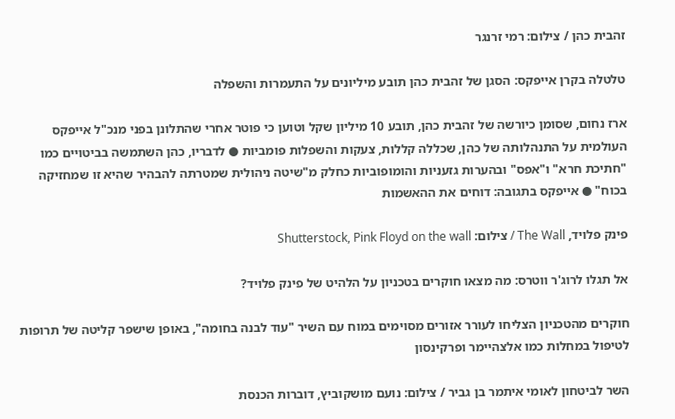זהבית כהן / צילום: רמי זרנגר

טלטלה בקרן אייפקס: הסגן של זהבית כהן תובע מיליונים על התעמרות והשפלה

ארז נחום, שסומן כיורשה של זהבית כהן, תובע 10 מיליון שקל וטוען כי פוטר אחרי שהתלונן בפני מנכ"ל אייפקס העולמית על התנהלותה של כהן, שכללה קללות, צעקות והשפלות פומביות ● לדבריו, כהן השתמשה בביטויים כמו "חתיכת חרא" ו"אפס" ובהערות גזעניות והומופוביות כחלק מ"שיטה ניהולית שמטרתה להבהיר שהיא זו שמחזיקה בכוח" ● אייפקס בתגובה: דוחים את ההאשמות

פינק פלויד, The Wall / צילום: Shutterstock, Pink Floyd on the wall

אל תגלו לרוג'ר ווטרס: מה מצאו חוקרים בטכניון על הלהיט של פינק פלויד?

חוקרים מהטכניון הצליחו לעורר אזורים מסוימים במוח עם השיר "עוד לבנה בחומה", באופן שישפר קליטה של תרופות לטיפול במחלות כמו אלצהיימר ופרקינסון

השר לביטחון לאומי איתמר בן גביר / צילום: נועם מושקוביץ, דוברות הכנסת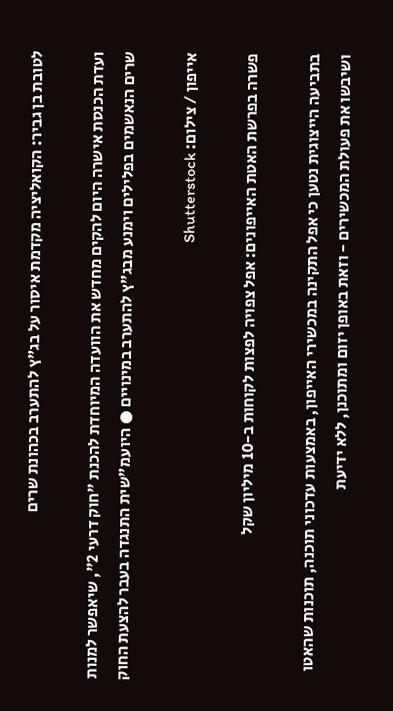לטובת בן גביר: הקואליציה מקדמת איסור על בג"ץ להתערב בכהונת שרים

ועדת הכנסת אישרה היום להקים מחדש את הוועדה המיוחדת להכנת "חוק דרעי 2", שיאפשר למנות שרים הנאשמים בפלילים וימנע מבג"ץ להתערב במינויים ● היועמ"שית התנגדה בעבר להצעת החוק

אייפון / צילום: Shutterstock

פשרה בפרשת האטת האייפונים: אפל צפויה לפצות לקוחות ב-10 מיליון שקל

בתביעה הייצוגית נטען כי אפל התקינה במכשירי האייפון, באמצעות עדכוני תוכנה, תוכנות שהאטו ושיבשו את פעולת המכשירים - וזאת באופן יזום ומתוכנן, ללא ידיעת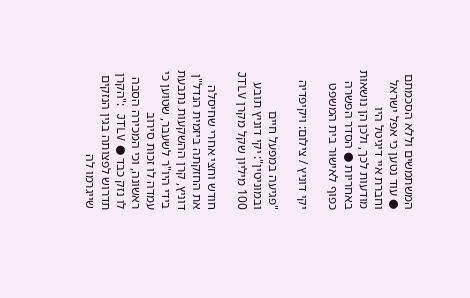המשתמשים וללא הסכמתם ● עוד נטען כי אפל ישראל וחברת איי דיגיטל היו מודעות לכך, ולכן הן נושאות באחריות ● הסדר הפשרה כפוף לאישור בית המשפט

יקי דוניץ / צילום: ויקיפדיה

"פגיעה במפעל חיים ובמוניטין": יקי דוניץ תובע 100 מיליון שקל מקרן JTLV

חודש וחצי אחרי שחיסלה את החזקתה ביזמית הנדל"ן דוניץ, קרן ההשקעות נתבעת בידי היו"ר לשעבר, שטוען כי עמדה לו זכות סירוב ראשונה, וכי המכירה הסבה לו נזק כבד ● JTLV :"הקרן תדרוש לפצותה בגין הנזקים שייגרמו לה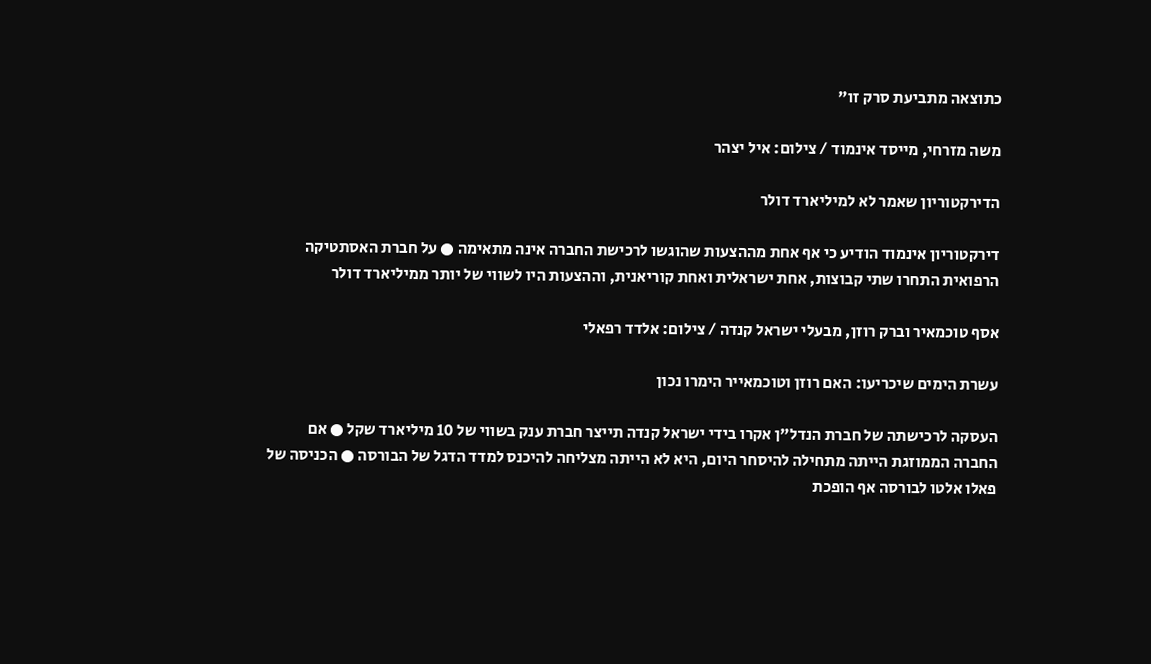כתוצאה מתביעת סרק זו"

משה מזרחי, מייסד אינמוד / צילום: איל יצהר

הדירקטוריון שאמר לא למיליארד דולר

דירקטוריון אינמוד הודיע כי אף אחת מההצעות שהוגשו לרכישת החברה אינה מתאימה ● על חברת האסתטיקה הרפואית התחרו שתי קבוצות, אחת ישראלית ואחת קוריאנית, וההצעות היו לשווי של יותר ממיליארד דולר

אסף טוכמאיר וברק רוזן, מבעלי ישראל קנדה / צילום: אלדד רפאלי

עשרת הימים שיכריעו: האם רוזן וטוכמאייר הימרו נכון

העסקה לרכישתה של חברת הנדל"ן אקרו בידי ישראל קנדה תייצר חברת ענק בשווי של 10 מיליארד שקל ● אם החברה הממוזגת הייתה מתחילה להיסחר היום, היא לא הייתה מצליחה להיכנס למדד הדגל של הבורסה ● הכניסה של פאלו אלטו לבורסה אף הופכת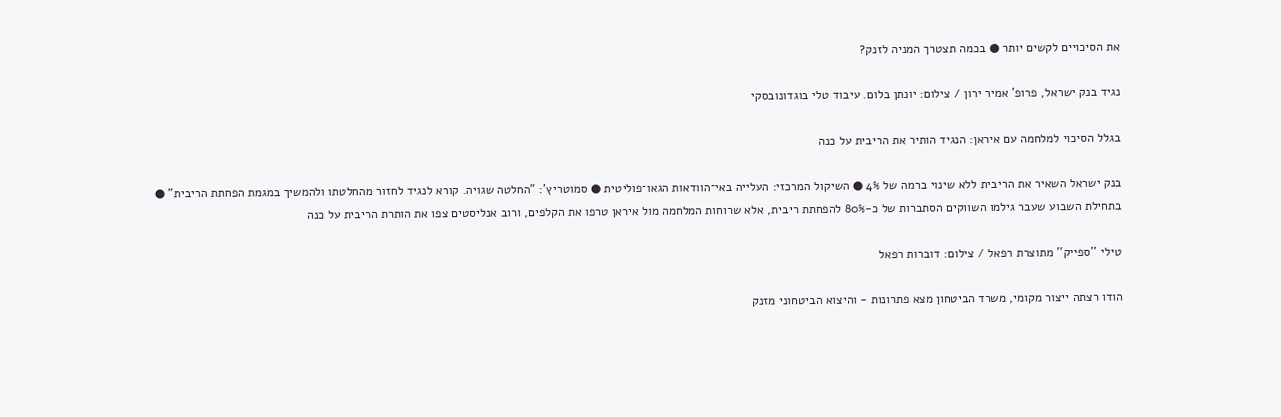את הסיכויים לקשים יותר ● בכמה תצטרך המניה לזנק?

נגיד בנק ישראל, פרופ' אמיר ירון / צילום: יונתן בלום. עיבוד טלי בוגדונובסקי

בגלל הסיכוי למלחמה עם איראן: הנגיד הותיר את הריבית על כנה

בנק ישראל השאיר את הריבית ללא שינוי ברמה של 4% ● השיקול המרכזי: העלייה באי־הוודאות הגאו־פוליטית ● סמוטריץ': "החלטה שגויה. קורא לנגיד לחזור מהחלטתו ולהמשיך במגמת הפחתת הריבית" ● בתחילת השבוע שעבר גילמו השווקים הסתברות של כ-80% להפחתת ריבית, אלא שרוחות המלחמה מול איראן טרפו את הקלפים, ורוב אנליסטים צפו את הותרת הריבית על כנה

טילי ''ספייק'' מתוצרת רפאל / צילום: דוברות רפאל

הודו רצתה ייצור מקומי, משרד הביטחון מצא פתרונות - והיצוא הביטחוני מזנק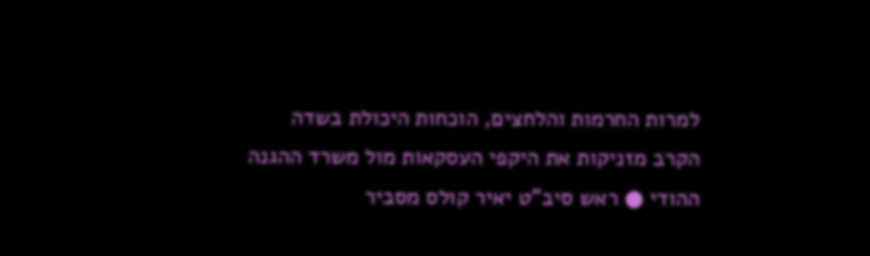למרות החרמות והלחצים, הוכחות היכולת בשדה הקרב מזניקות את היקפי העסקאות מול משרד ההגנה ההודי ● ראש סיב"ט יאיר קולס מסביר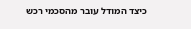כיצד המודל עובר מהסכמי רכש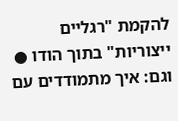להקמת "רגליים ייצוריות" בתוך הודו ● וגם: איך מתמודדים עם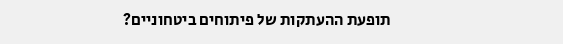תופעת ההעתקות של פיתוחים ביטחוניים?